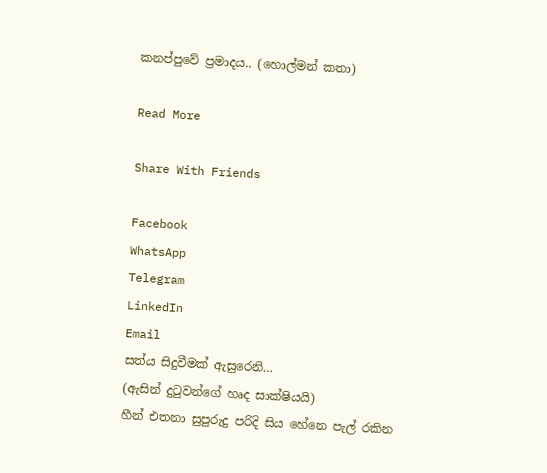කනප්පුවේ ප්‍රමාදය.. (හොල්මන් කතා)

Read More

Share With Friends

Facebook
WhatsApp
Telegram
LinkedIn
Email
සත්ය සිදුවීමක් ඇසුරෙනි…
(ඇසින් දුටුවන්ගේ හෘද සාක්ෂියයි)
හීන් එතනා සුපුරුදු පරිදි සිය හේනෙ පැල් රකින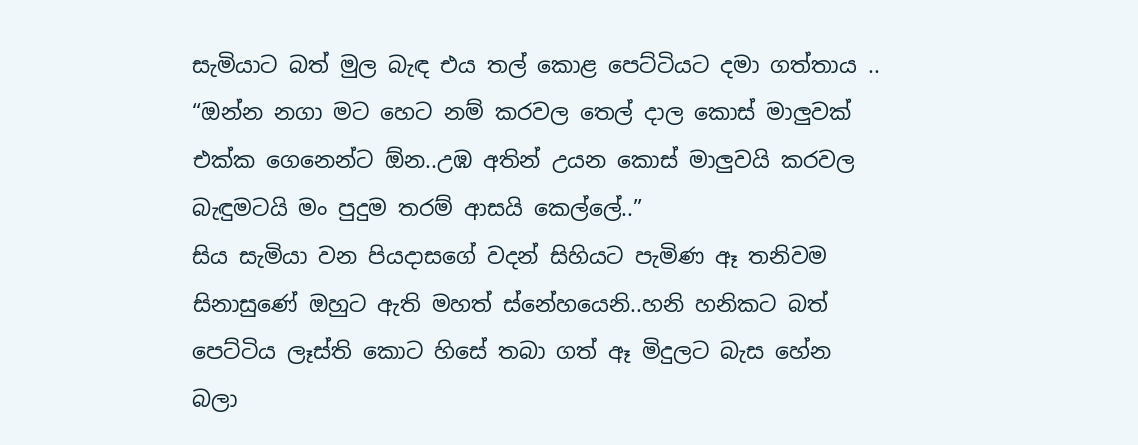සැමියාට බත් මුල බැඳ එය තල් කොළ පෙට්ටියට දමා ගත්තාය ..
“ඔන්න නගා මට හෙට නම් කරවල තෙල් දාල කොස් මාලුවක් එක්ක ගෙනෙන්ට ඕන..උඹ අතින් උයන කොස් මාලුවයි කරවල බැඳුමටයි මං පුදුම තරම් ආසයි කෙල්ලේ..”
සිය සැමියා වන පියදාසගේ වදන් සිහියට පැමිණ ඈ තනිවම සිනාසුණේ ඔහුට ඇති මහත් ස්නේහයෙනි..හනි හනිකට බත් පෙට්ටිය ලෑස්ති කොට හිසේ තබා ගත් ඈ මිදුලට බැස හේන බලා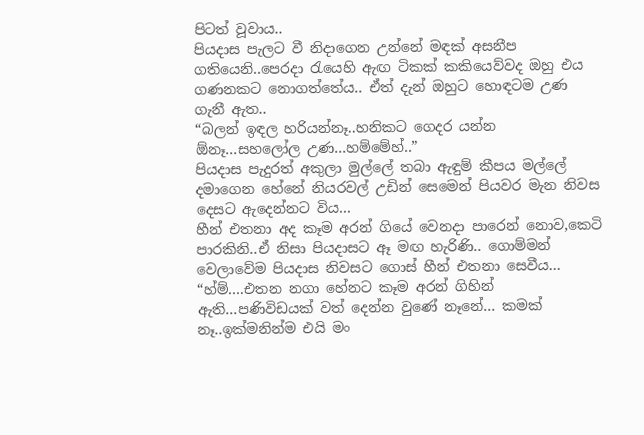පිටත් වූවාය..
පියදාස පැලට වී නිදාගෙන උන්නේ මඳක් අසනීප ගතියෙනි..පෙරදා රැයෙහි ඇඟ ටිකක් කකියෙව්වද ඔහු එය ගණනකට නොගත්තේය.. ඒත් දැන් ඔහුට හොඳටම උණ ගැනී ඇත..
“බලන් ඉඳල හරියන්නෑ..හනිකට ගෙදර යන්න ඕනෑ…සහලෝල උණ…හම්මේහ්..”
පියදාස පැදුරත් අකුලා මුල්ලේ තබා ඇඳුම් කීපය මල්ලේ දමාගෙන හේනේ නියරවල් උඩින් සෙමෙන් පියවර මැන නිවස දෙසට ඇදෙන්නට විය…
හීන් එතනා අද කෑම අරන් ගියේ වෙනදා පාරෙන් නොව,කෙටි පාරකිනි..ඒ නිසා පියදාසට ඈ මඟ හැරිණි.. ගොම්මන් වෙලාවේම පියදාස නිවසට ගොස් හීන් එතනා සෙවීය…
“හ්ම්….එතන නගා හේනට කෑම අරන් ගිහින් ඇති…පණිවිඩයක් වත් දෙන්න වුණේ නෑනේ… කමක් නෑ..ඉක්මනින්ම එයි මං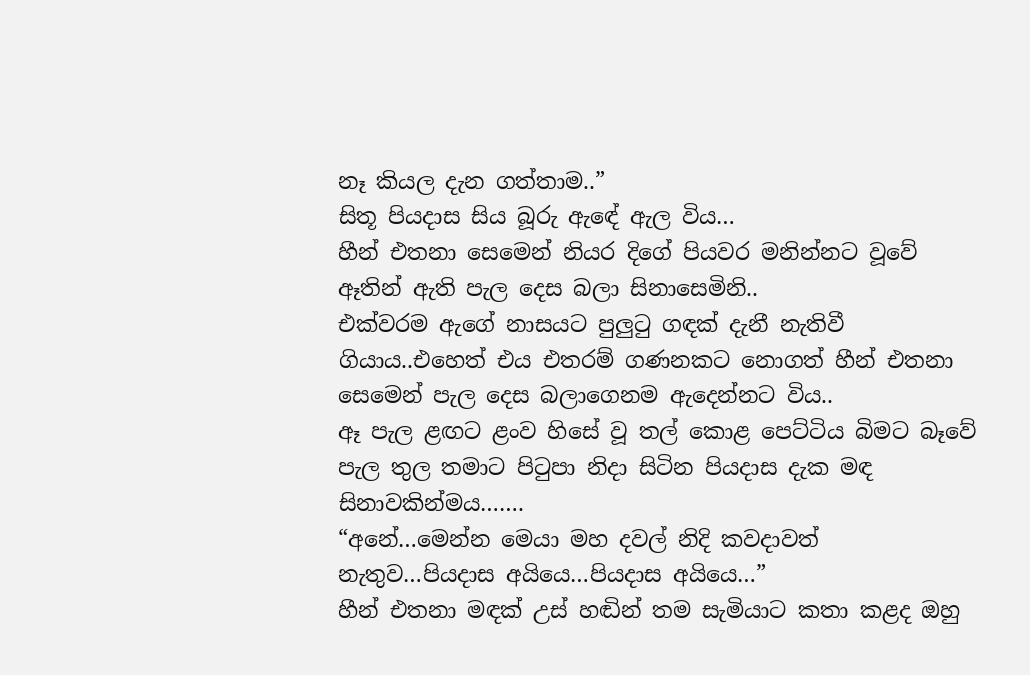නෑ කියල දැන ගත්තාම..”
සිතූ පියදාස සිය බූරු ඇඳේ ඇල විය…
හීන් එතනා සෙමෙන් නියර දිගේ පියවර මනින්නට වූවේ ඈතින් ඇති පැල දෙස බලා සිනාසෙමිනි..
එක්වරම ඇගේ නාසයට පුලුටු ගඳක් දැනී නැතිවී ගියාය..එහෙත් එය එතරම් ගණනකට නොගත් හීන් එතනා සෙමෙන් පැල දෙස බලාගෙනම ඇදෙන්නට විය..
ඈ පැල ළඟට ළංව හිසේ වූ තල් කොළ පෙට්ටිය බිමට බෑවේ පැල තුල තමාට පිටුපා නිදා සිටින පියදාස දැක මඳ සිනාවකින්මය…….
“අනේ…මෙන්න මෙයා මහ දවල් නිදි කවදාවත්
නැතුව…පියදාස අයියෙ…පියදාස අයියෙ…”
හීන් එතනා මඳක් උස් හඬින් තම සැමියාට කතා කළද ඔහු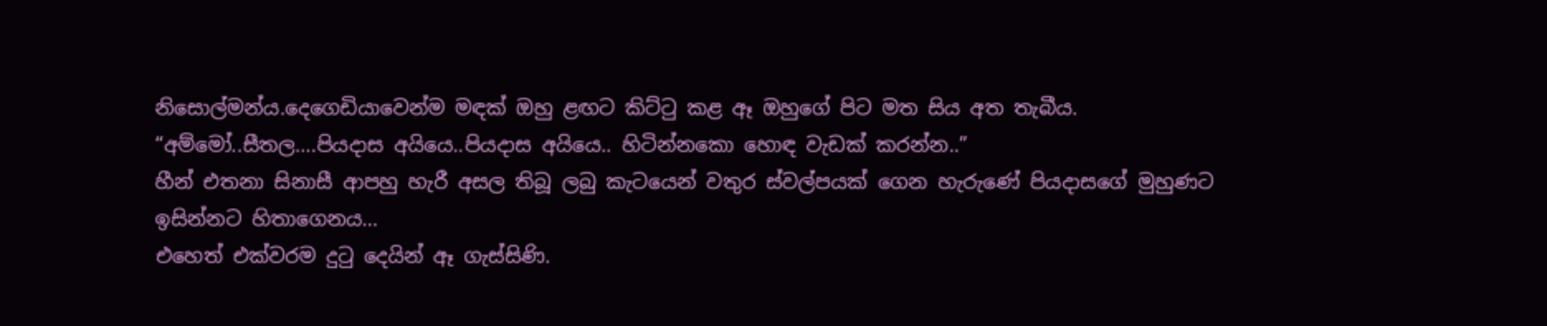නිසොල්මන්ය.දෙගෙඩියාවෙන්ම මඳක් ඔහු ළඟට කිට්ටු කළ ඈ ඔහුගේ පිට මත සිය අත තැබීය.
“අම්මෝ..සීතල….පියදාස අයියෙ..පියදාස අයියෙ.. හිටින්නකො හොඳ වැඩක් කරන්න..”
හීන් එතනා සිනාසී ආපහු හැරී අසල තිබූ ලබු කැටයෙන් වතුර ස්වල්පයක් ගෙන හැරුණේ පියදාසගේ මුහුණට ඉසින්නට හිතාගෙනය…
එහෙත් එක්වරම දුටු දෙයින් ඈ ගැස්සිණි.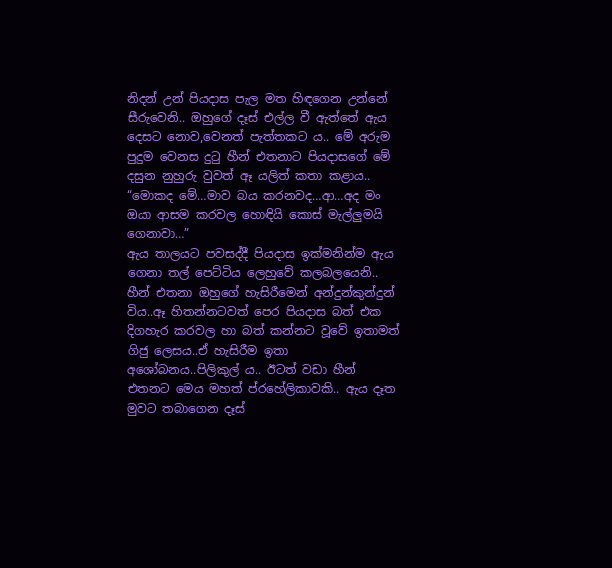නිදන් උන් පියදාස පැල මත හිඳගෙන උන්නේ සීරුවෙනි.. ඔහුගේ දෑස් එල්ල වී ඇත්තේ ඇය දෙසට නොව,වෙනත් පැත්තකට ය.. මේ අරුම පුදුම වෙනස දුටු හීන් එතනාට පියදාසගේ මේ දසුන නුහුරු වුවත් ඈ යලිත් කතා කළාය..
“මොකද මේ…මාව බය කරනවද…ආ…අද මං ඔයා ආසම කරවල හොඳියි කොස් මැල්ලුමයි ගෙනාවා…”
ඇය තාලයට පවසද්දී පියදාස ඉක්මනින්ම ඇය ගෙනා තල් පෙට්ටිය ලෙහුවේ කලබලයෙනි.. හීන් එතනා ඔහුගේ හැසිරීමෙන් අන්දුන්කුන්දුන් විය..ඈ හිතන්නටවත් පෙර පියදාස බත් එක දිගහැර කරවල හා බත් කන්නට වූවේ ඉතාමත් ගිජු ලෙසය..ඒ හැසිරීම ඉතා අශෝබනය..පිලිකුල් ය.. ඊටත් වඩා හීන් එතනට මෙය මහත් ප්රහේලිකාවකි.. ඇය දෑත මුවට තබාගෙන දෑස්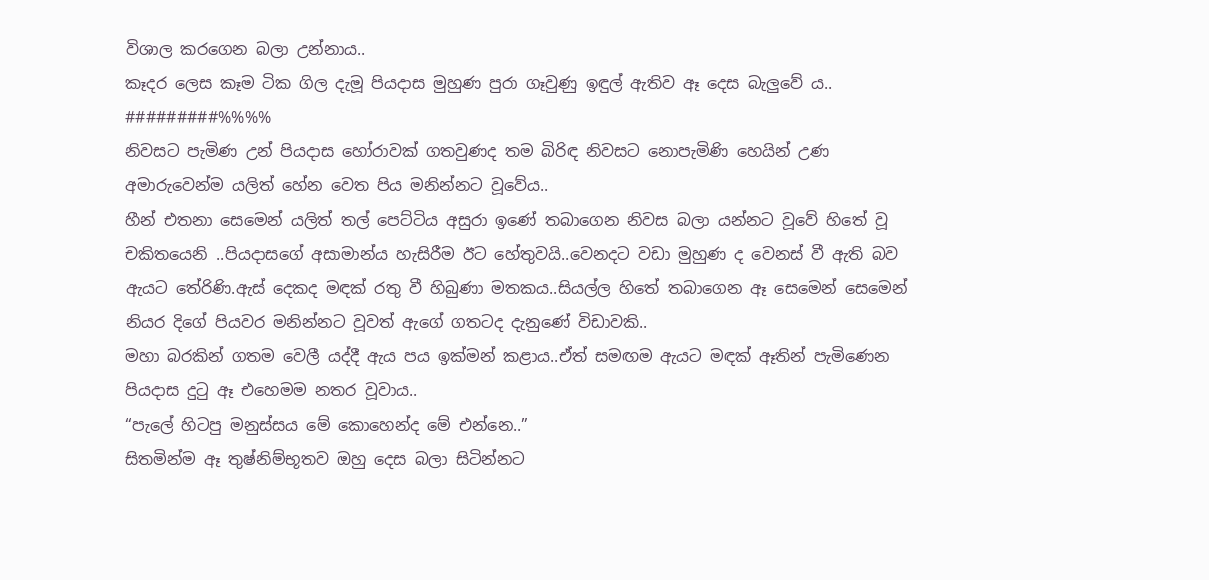විශාල කරගෙන බලා උන්නාය..
කෑදර ලෙස කෑම ටික ගිල දැමූ පියදාස මුහුණ පුරා ගෑවුණු ඉඳුල් ඇතිව ඈ දෙස බැලුවේ ය..
#########%%%%
නිවසට පැමිණ උන් පියදාස හෝරාවක් ගතවුණද තම බිරිඳ නිවසට නොපැමිණි හෙයින් උණ අමාරුවෙන්ම යලිත් හේන වෙත පිය මනින්නට වූවේය..
හීන් එතනා සෙමෙන් යලිත් තල් පෙට්ටිය අසුරා ඉණේ තබාගෙන නිවස බලා යන්නට වූවේ හිතේ වූ චකිතයෙනි ..පියදාසගේ අසාමාන්ය හැසිරීම ඊට හේතුවයි..වෙනදට වඩා මුහුණ ද වෙනස් වී ඇති බව ඇයට තේරිණි.ඇස් දෙකද මඳක් රතු වී හිබුණා මතකය..සියල්ල හිතේ තබාගෙන ඈ සෙමෙන් සෙමෙන් නියර දිගේ පියවර මනින්නට වූවත් ඇගේ ගතටද දැනුණේ විඩාවකි..
මහා බරකින් ගතම වෙලී යද්දී ඇය පය ඉක්මන් කළාය..ඒත් සමඟම ඇයට මඳක් ඈතින් පැමිණෙන පියදාස දුටු ඈ එහෙමම නතර වූවාය..
“පැලේ හිටපු මනුස්සය මේ කොහෙන්ද මේ එන්නෙ..”
සිතමින්ම ඈ තුෂ්නිම්භූතව ඔහු දෙස බලා සිටින්නට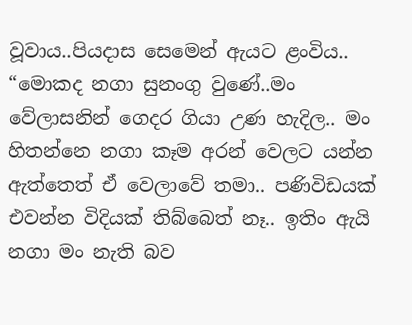වූවාය..පියදාස සෙමෙන් ඇයට ළංවිය..
“මොකද නගා සුනංගු වුණේ..මං වේලාසනින් ගෙදර ගියා උණ හැදිල.. මං හිතන්නෙ නගා කෑම අරන් වෙලට යන්න ඇත්තෙත් ඒ වෙලාවේ තමා.. පණිවිඩයක් එවන්න විදියක් තිබ්බෙත් නෑ.. ඉතිං ඇයි නගා මං නැති බව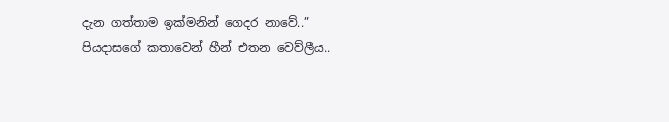දැන ගත්තාම ඉක්මනින් ගෙදර නාවේ..”
පියදාසගේ කතාවෙන් හීන් එතන වෙව්ලීය..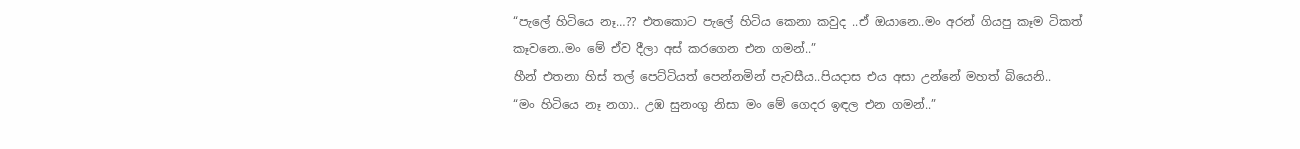“පැලේ හිටියෙ නෑ…?? එතකොට පැලේ හිටිය කෙනා කවුද ..ඒ ඔයානෙ..මං අරන් ගියපු කෑම ටිකත් කෑවනෙ..මං මේ ඒව දීලා අස් කරගෙන එන ගමන්..”
හීන් එතනා හිස් තල් පෙට්ටියත් පෙන්නමින් පැවසීය..පියදාස එය අසා උන්නේ මහත් බියෙනි..
“මං හිටියෙ නෑ නගා.. උඹ සුනංගු නිසා මං මේ ගෙදර ඉඳල එන ගමන්..”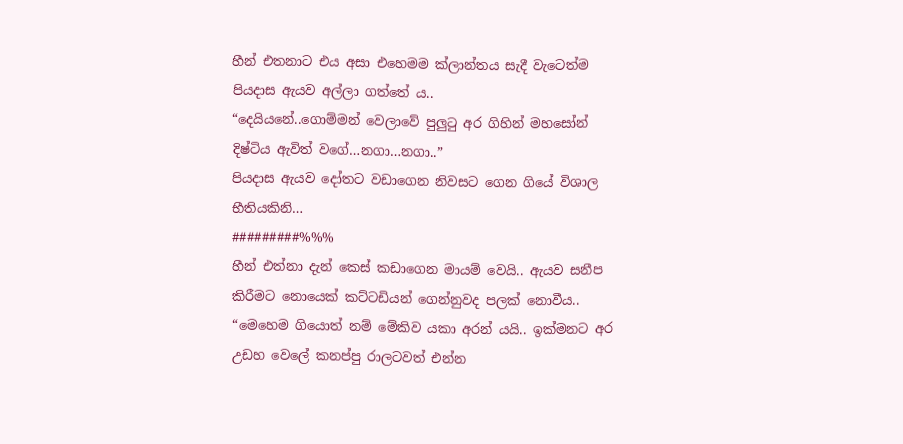හීන් එතනාට එය අසා එහෙමම ක්ලාන්තය සැදී වැටෙත්ම පියදාස ඇයව අල්ලා ගත්තේ ය..
“දෙයියනේ..ගොම්මන් වෙලාවේ පුලුටු අර ගිහින් මහසෝන් දිෂ්ටිය ඇවිත් වගේ…නගා…නගා..”
පියදාස ඇයව දෝතට වඩාගෙන නිවසට ගෙන ගියේ විශාල භීතියකිනි…
#########%%%
හීන් එත්නා දැන් කෙස් කඩාගෙන මායම් වෙයි.. ඇයව සනීප කිරීමට නොයෙක් කට්ටඩියන් ගෙන්නුවද පලක් නොවීය..
“මෙහෙම ගියොත් නම් මේකිව යකා අරන් යයි.. ඉක්මනට අර උඩහ වෙලේ කනප්පු රාලටවත් එන්න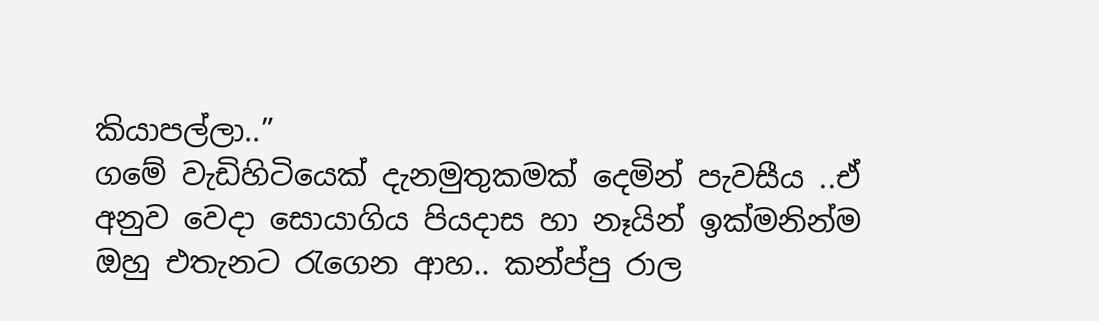කියාපල්ලා..”
ගමේ වැඩිහිටියෙක් දැනමුතුකමක් දෙමින් පැවසීය ..ඒ අනුව වෙදා සොයාගිය පියදාස හා නෑයින් ඉක්මනින්ම ඔහු එතැනට රැගෙන ආහ.. කන්ප්පු රාල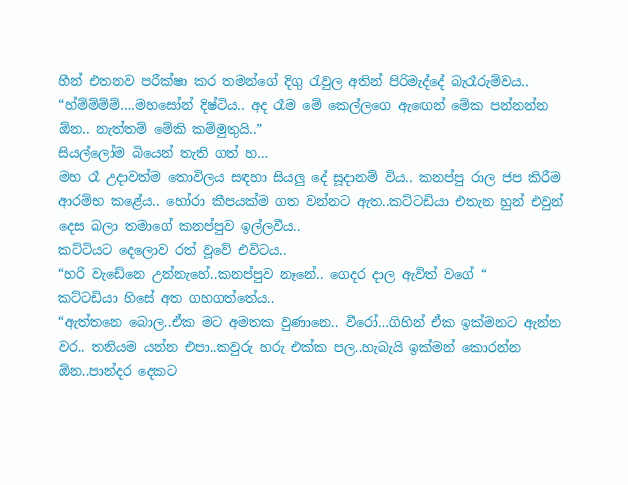හීන් එතනව පරීක්ෂා කර තමන්ගේ දිගු රැවුල අතින් පිරිමැද්දේ බැරෑරුම්වය..
“හ්ම්ම්ම්ම්….මහසෝන් දිෂ්ටිය.. අද රෑම මේ කෙල්ලගෙ ඇඟෙන් මේක පන්නන්න ඕන.. නැත්තම් මේකි කම්මුතුයි..”
සියල්ලෝම බියෙන් තැති ගත් හ…
මහ රෑ උදාවත්ම තොවිලය සඳහා සියලු දේ සූදානම් විය.. කනප්පු රාල ජප කිරීම ආරම්භ කළේය.. හෝරා කීපයක්ම ගත වන්නට ඇත..කට්ටඩියා එතැන හුන් එවුන් දෙස බලා තමාගේ කනප්පුව ඉල්ලවීය..
කට්ටියට දෙලොව රත් වූවේ එවිටය..
“හරි වැඩේනෙ උන්නැහේ..කනප්පුව නෑනේ.. ගෙදර දාල ඇවිත් වගේ “
කට්ටඩියා හිසේ අත ගහගත්තේය..
“ඇත්තනෙ බොල..ඒක මට අමතක වුණානෙ.. වීරෝ…ගිහින් ඒක ඉක්මනට ඇන්න වර.. තනියම යන්න එපා..කවුරු හරු එක්ක පල..හැබැයි ඉක්මන් කොරන්න ඕන..පාන්දර දෙකට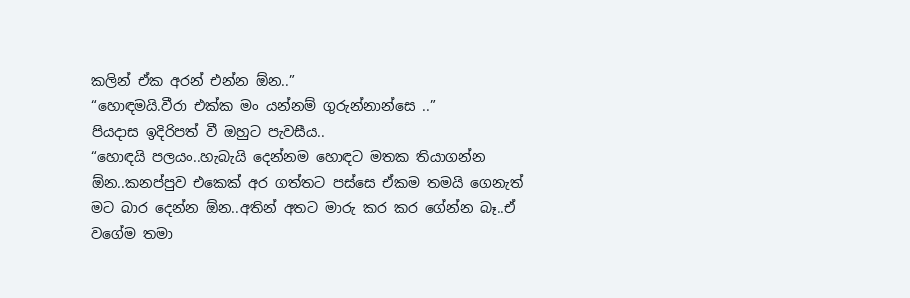කලින් ඒක අරන් එන්න ඕන..”
“හොඳමයි.වීරා එක්ක මං යන්නම් ගුරුන්නාන්සෙ ..”
පියදාස ඉදිරිපත් වී ඔහුට පැවසීය..
“හොඳයි පලයං..හැබැයි දෙන්නම හොඳට මතක තියාගන්න ඕන..කනප්පුව එකෙක් අර ගත්තට පස්සෙ ඒකම තමයි ගෙනැත් මට බාර දෙන්න ඕන..අතින් අතට මාරු කර කර ගේන්න බෑ..ඒ වගේම තමා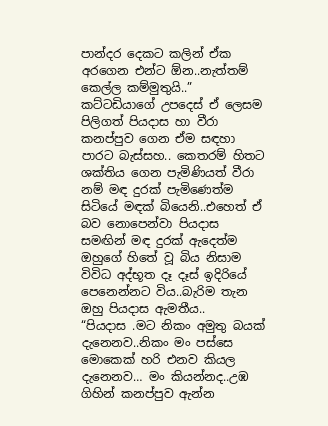පාන්දර දෙකට කලින් ඒක අරගෙන එන්ට ඕන..නැත්තම් කෙල්ල කම්මුතුයි..”
කට්ටඩියාගේ උපදෙස් ඒ ලෙසම පිලිගත් පියදාස හා වීරා කනප්පුව ගෙන ඒම සඳහා පාරට බැස්සහ.. කෙතරම් හිතට ශක්තිය ගෙන පැමිණියත් වීරා නම් මඳ දුරක් පැමිණෙත්ම සිටියේ මඳක් බියෙනි..එහෙත් ඒ බව නොපෙන්වා පියදාස සමඟින් මඳ දුරක් ඇදෙත්ම ඔහුගේ හිතේ වූ බිය නිසාම විවිධ අද්භූත දෑ දෑස් ඉදිරියේ පෙනෙන්නට විය..බැරිම තැන ඔහු පියදාස ඇමතීය..
“පියදාස .මට නිකං අමුතු බයක් දැනෙනව..නිකං මං පස්සෙ මොකෙක් හරි එනව කියල දැනෙනව… මං කියන්නද..උඹ ගිහින් කනප්පුව ඇන්න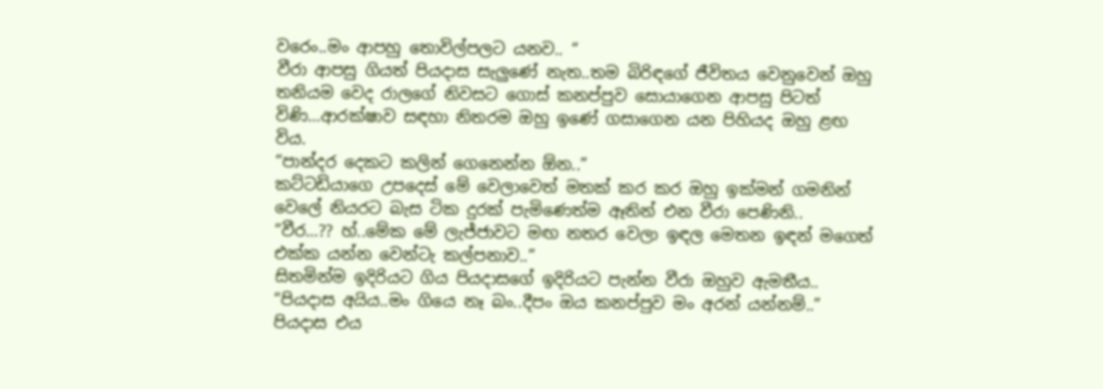වරෙං..මං ආපහු තොවිල්පලට යනව.. “
වීරා ආපසු ගියත් පියදාස සැලුණේ නැත..තම බිරිඳගේ ජීවිතය වෙනුවෙන් ඔහු තනියම වෙද රාලගේ නිවසට ගොස් කනප්පුව සොයාගෙන ආපසු පිටත් විණි…ආරක්ෂාව සඳහා නිතරම ඔහු ඉණේ ගසාගෙන යන පිහියද ඔහු ළඟ විය.
“පාන්දර දෙකට කලින් ගෙනෙන්න ඕන..”
කට්ටඩියාගෙ උපදෙස් මේ වෙලාවෙත් මතක් කර කර ඔහු ඉක්මන් ගමනින් වෙලේ නියරට බැස ටික දුරක් පැමිණෙත්ම ඈතින් එන වීරා පෙණිනි..
“වීර…?? හ්..මේක මේ ලැජ්ජාවට මඟ නතර වෙලා ඉඳල මෙතන ඉඳන් මගෙත් එක්ක යන්න වෙන්ටැ කල්පනාව..”
සිතමින්ම ඉදිරියට ගිය පියදාසගේ ඉදිරියට පැන්න වීරා ඔහුව ඇමතීය..
“පියදාස අයිය..මං ගියෙ නෑ බං..දීපං ඔය කනප්පුව මං අරන් යන්නම්..”
පියදාස එය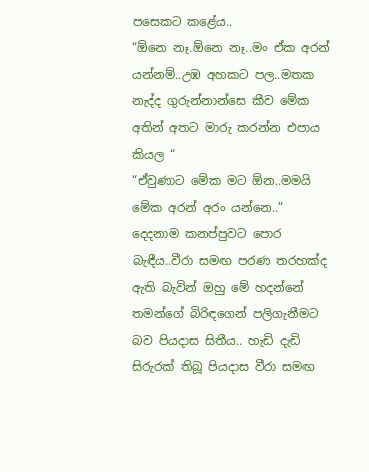පසෙකට කළේය..
“ඕනෙ නෑ.ඕනෙ නෑ..මං ඒක අරන් යන්නම්..උඹ අහකට පල..මතක නැද්ද ගුරුන්නාන්සෙ කීව මේක අතින් අතට මාරු කරන්න එපාය කියල “
“ඒවුණාට මේක මට ඕන..මමයි මේක අරන් අරං යන්නෙ..”
දෙදනාම කනප්පුවට පොර බැඳීය..වීරා සමඟ පරණ තරහක්ද ඇති බැවින් ඔහු මේ හදන්නේ තමන්ගේ බිරිඳගෙන් පලිගැනීමට බව පියදාස සිතීය.. හැඩි දැඩි සිරුරක් තිබූ පියදාස වීරා සමඟ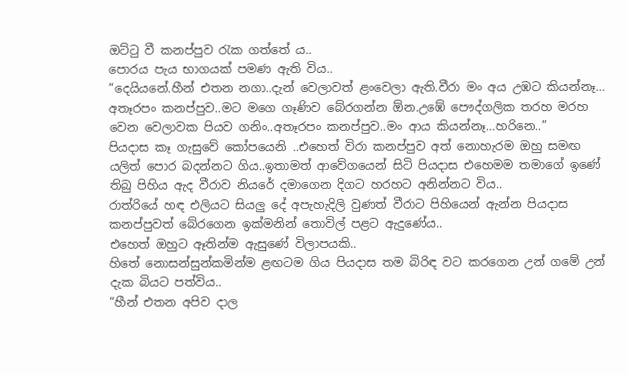ඔට්ටු වී කනප්පුව රැක ගත්තේ ය..
පොරය පැය භාගයක් පමණ ඇති විය..
“දෙයියනේ.හීන් එතන නගා..දැන් වෙලාවත් ළංවෙලා ඇති.වීරා මං අය උඹට කියන්නෑ… අතෑරපං කනප්පුව..මට මගෙ ගෑණිව බේරගන්න ඕන.උඹේ පෞද්ගලික තරහ මරහ වෙන වෙලාවක පියව ගනිං..අතෑරපං කනප්පුව..මං ආය කියන්නෑ…හරිනෙ..”
පියදාස කෑ ගැසුවේ කෝපයෙනි ..එහෙත් විරා කනප්පුව අත් නොහැරම ඔහු සමඟ යලිත් පොර බදන්නට ගිය..ඉතාමත් ආවේගයෙන් සිටි පියදාස එහෙමම තමාගේ ඉණේ තිබු පිහිය ඇද වීරාව නියරේ දමාගෙන දිගට හරහට අනින්නට විය..
රාත්රියේ හඳ එලියට සියලු දේ අපැහැදිලි වුණත් වීරාට පිහියෙන් ඇන්න පියදාස කනප්පුවත් බේරගෙන ඉක්මනින් තොවිල් පළට ඇදුණේය..
එහෙත් ඔහුට ඈතින්ම ඇසුණේ විලාපයකි..
හිතේ නොසන්සුන්කමින්ම ළඟටම ගිය පියදාස තම බිරිඳ වට කරගෙන උන් ගමේ උන් දැක බියට පත්විය..
“හීන් එතන අපිව දාල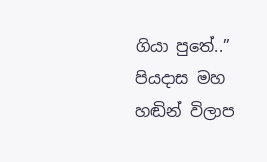ගියා පුතේ..”
පියදාස මහ හඬින් විලාප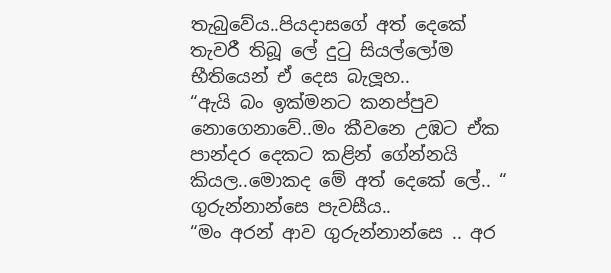තැබුවේය..පියදාසගේ අත් දෙකේ තැවරී තිබූ ලේ දුටු සියල්ලෝම භීතියෙන් ඒ දෙස බැලූහ..
“ඇයි බං ඉක්මනට කනප්පුව නොගෙනාවේ..මං කීවනෙ උඹට ඒක පාන්දර දෙකට කළින් ගේන්නයි කියල..මොකද මේ අත් දෙකේ ලේ.. “
ගුරුන්නාන්සෙ පැවසීය..
“මං අරන් ආව ගුරුන්නාන්සෙ .. අර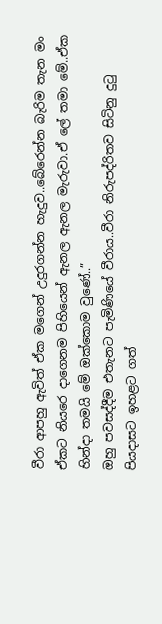වීරා ආපහු ඇවිත් ඒක මගෙන් උදුරගන්න හැදුව..බේරෙන්න බැරිම තැන මං ඒකට නියරෙ දාගෙනම පිහියෙන් ඇනල ඇනල මැරුවා.ඒ ලේ තමා මේ..ඒක හින්දා තමයි මේ ඔක්කොම වුණේ..”
ඔහු පවසද්දීම එතැනට පැමිණියේ වීරාය..වීරා නිරුපද්රිතව සිටිනු දුටු පියදාසට ඉහළට ගත්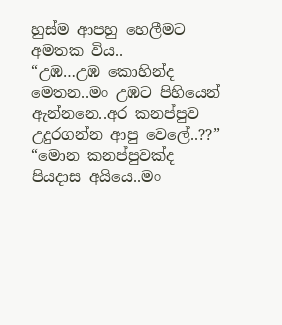හුස්ම ආපහු හෙලීමට අමතක විය..
“උඹ…උඹ කොහින්ද මෙතන..මං උඹට පිහියෙන් ඇන්නනෙ..අර කනප්පුව උදුරගන්න ආපු වෙලේ..??”
“මොන කනප්පුවක්ද පියදාස අයියෙ..මං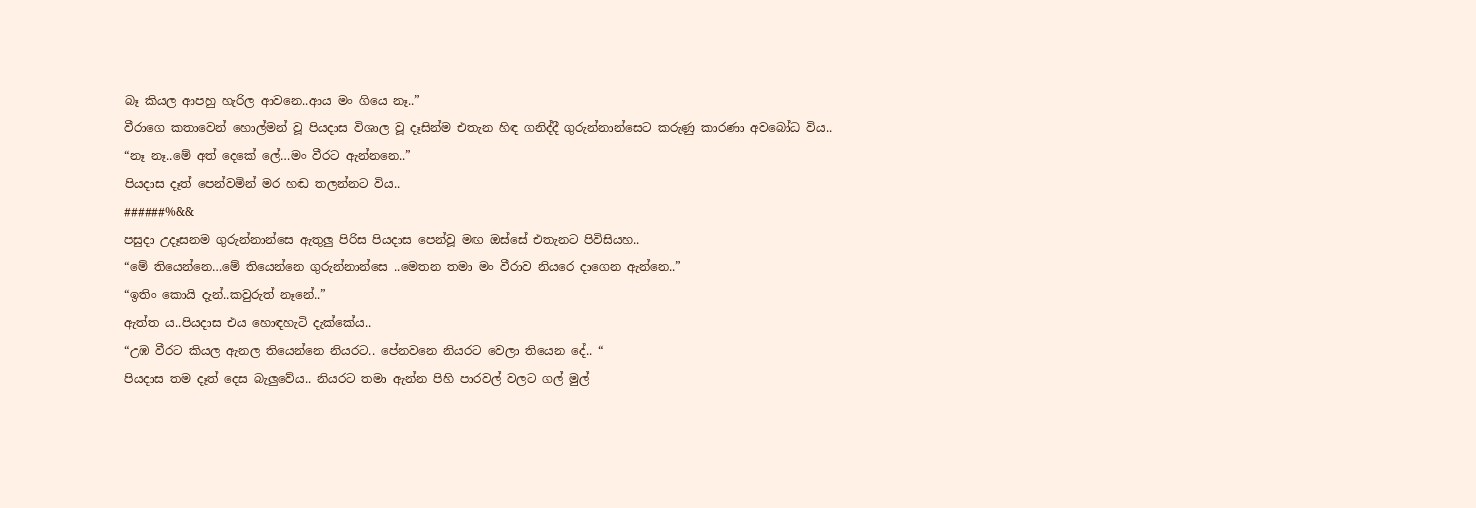බෑ කියල ආපහු හැරිල ආවනෙ..ආය මං ගියෙ නෑ..”
වීරාගෙ කතාවෙන් හොල්මන් වූ පියදාස විශාල වූ දෑසින්ම එතැන හිඳ ගනිද්දී ගුරුන්නාන්සෙට කරුණු කාරණා අවබෝධ විය..
“නෑ නෑ..මේ අත් දෙකේ ලේ…මං වීරට ඇන්නනෙ..”
පියදාස දෑත් පෙන්වමින් මර හඬ තලන්නට විය..
######%&&
පසුදා උදෑසනම ගුරුන්නාන්සෙ ඇතුලු පිරිස පියදාස පෙන්වූ මඟ ඔස්සේ එතැනට පිවිසියහ..
“මේ තියෙන්නෙ…මේ තියෙන්නෙ ගුරුන්නාන්සෙ ..මෙතන තමා මං වීරාව නියරෙ දාගෙන ඇන්නෙ..”
“ඉතිං කොයි දැන්..කවුරුත් නෑනේ..”
ඇත්ත ය..පියදාස එය හොඳහැටි දැක්කේය..
“උඹ වීරට කියල ඇනල තියෙන්නෙ නියරට.. පේනවනෙ නියරට වෙලා තියෙන දේ.. “
පියදාස තම දෑත් දෙස බැලුවේය.. නියරට තමා ඇන්න පිහි පාරවල් වලට ගල් මුල්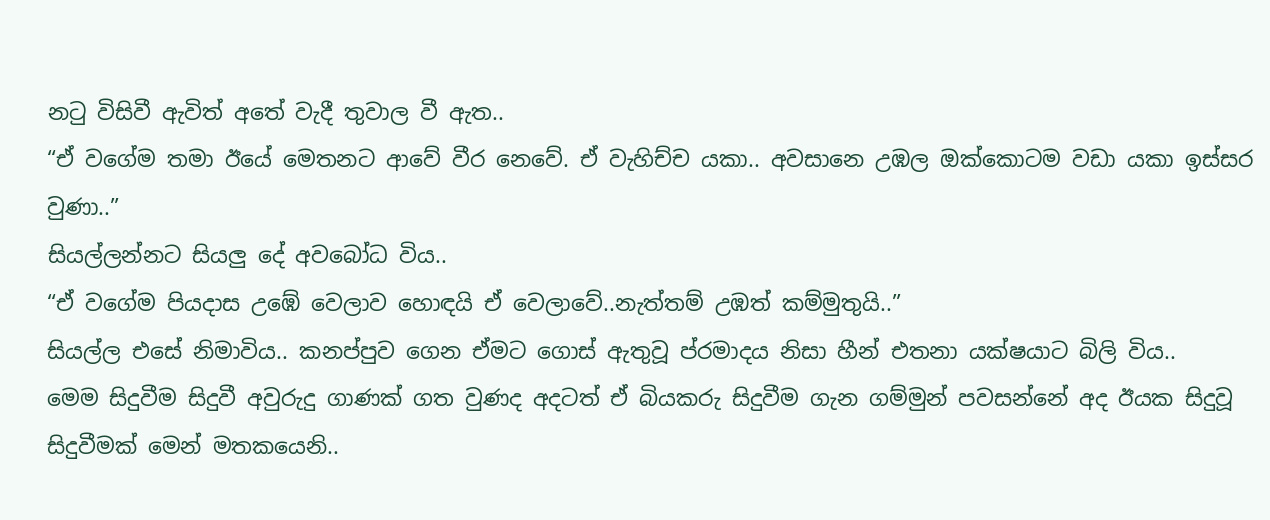නටු විසිවී ඇවිත් අතේ වැදී තුවාල වී ඇත..
“ඒ වගේම තමා ඊයේ මෙතනට ආවේ වීර නෙවේ. ඒ වැහිච්ච යකා.. අවසානෙ උඹල ඔක්කොටම වඩා යකා ඉස්සර වුණා..”
සියල්ලන්නට සියලු දේ අවබෝධ විය..
“ඒ වගේම පියදාස උඹේ වෙලාව හොඳයි ඒ වෙලාවේ..නැත්තම් උඹත් කම්මුතුයි..”
සියල්ල එසේ නිමාවිය.. කනප්පුව ගෙන ඒමට ගොස් ඇතුවූ ප්රමාදය නිසා හීන් එතනා යක්ෂයාට බිලි විය..
මෙම සිදුවීම සිදුවී අවුරුදු ගාණක් ගත වුණද අදටත් ඒ බියකරු සිදුවීම ගැන ගම්මුන් පවසන්නේ අද ඊයක සිදුවූ සිදුවීමක් මෙන් මතකයෙනි..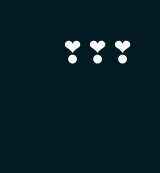❣❣❣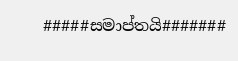#####සමාප්තයි#######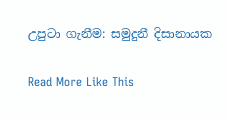උපුටා ගැනීම: සමුදුනී දිසානායක

Read More Like This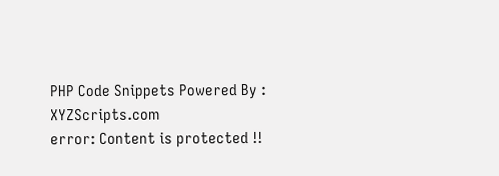PHP Code Snippets Powered By : XYZScripts.com
error: Content is protected !!